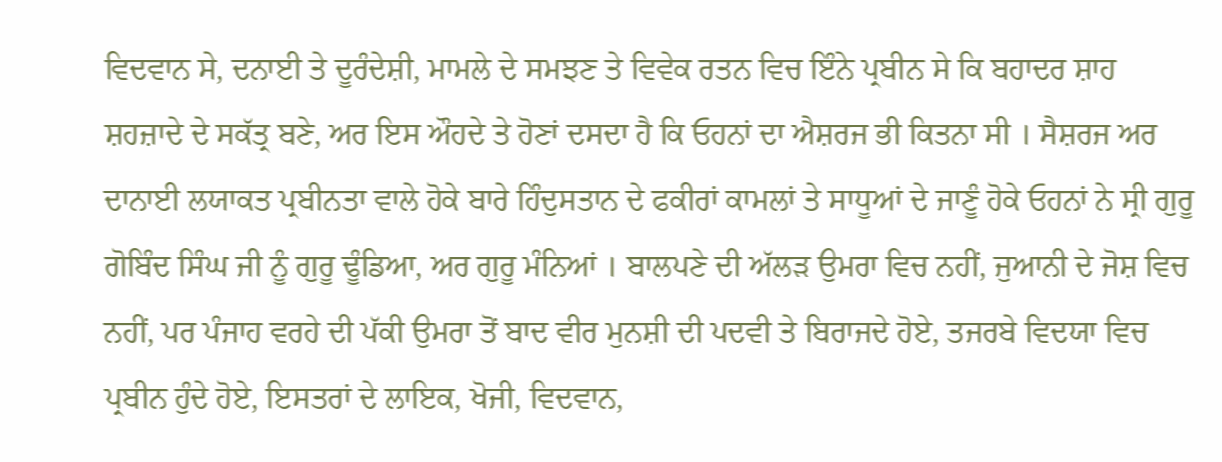ਵਿਦਵਾਨ ਸੇ, ਦਨਾਈ ਤੇ ਦੂਰੰਦੇਸ਼ੀ, ਮਾਮਲੇ ਦੇ ਸਮਝਣ ਤੇ ਵਿਵੇਕ ਰਤਨ ਵਿਚ ਇੰਨੇ ਪ੍ਰਬੀਨ ਸੇ ਕਿ ਬਹਾਦਰ ਸ਼ਾਹ ਸ਼ਹਜ਼ਾਦੇ ਦੇ ਸਕੱਤ੍ਰ ਬਣੇ, ਅਰ ਇਸ ਔਹਦੇ ਤੇ ਹੋਣਾਂ ਦਸਦਾ ਹੈ ਕਿ ਓਹਨਾਂ ਦਾ ਐਸ਼ਰਜ ਭੀ ਕਿਤਨਾ ਸੀ । ਸੈਸ਼ਰਜ ਅਰ ਦਾਨਾਈ ਲਯਾਕਤ ਪ੍ਰਬੀਨਤਾ ਵਾਲੇ ਹੋਕੇ ਬਾਰੇ ਹਿੰਦੁਸਤਾਨ ਦੇ ਫਕੀਰਾਂ ਕਾਮਲਾਂ ਤੇ ਸਾਧੂਆਂ ਦੇ ਜਾਣੂੰ ਹੋਕੇ ਓਹਨਾਂ ਨੇ ਸ੍ਰੀ ਗੁਰੂ ਗੋਬਿੰਦ ਸਿੰਘ ਜੀ ਨੂੰ ਗੁਰੂ ਢੂੰਡਿਆ, ਅਰ ਗੁਰੂ ਮੰਨਿਆਂ । ਬਾਲਪਣੇ ਦੀ ਅੱਲੜ ਉਮਰਾ ਵਿਚ ਨਹੀਂ, ਜੁਆਨੀ ਦੇ ਜੋਸ਼ ਵਿਚ ਨਹੀਂ, ਪਰ ਪੰਜਾਹ ਵਰਹੇ ਦੀ ਪੱਕੀ ਉਮਰਾ ਤੋਂ ਬਾਦ ਵੀਰ ਮੁਨਸ਼ੀ ਦੀ ਪਦਵੀ ਤੇ ਬਿਰਾਜਦੇ ਹੋਏ, ਤਜਰਬੇ ਵਿਦਯਾ ਵਿਚ ਪ੍ਰਬੀਨ ਹੁੰਦੇ ਹੋਏ, ਇਸਤਰਾਂ ਦੇ ਲਾਇਕ, ਖੋਜੀ, ਵਿਦਵਾਨ,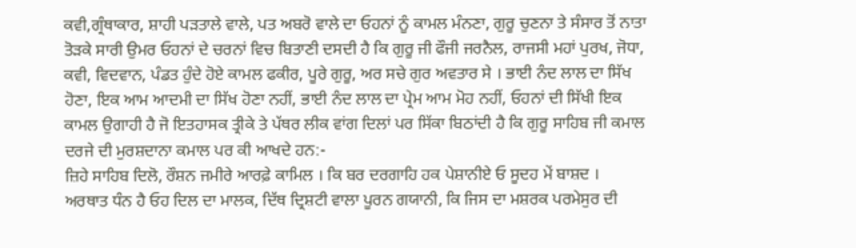ਕਵੀ,ਗ੍ਰੰਥਾਕਾਰ, ਸ਼ਾਹੀ ਪੜਤਾਲੇ ਵਾਲੇ, ਪਤ ਅਬਰੋ ਵਾਲੇ ਦਾ ਓਹਨਾਂ ਨੂੰ ਕਾਮਲ ਮੰਨਣਾ, ਗੁਰੂ ਚੁਣਨਾ ਤੇ ਸੰਸਾਰ ਤੋਂ ਨਾਤਾ ਤੋੜਕੇ ਸਾਰੀ ਉਮਰ ਓਹਨਾਂ ਦੇ ਚਰਨਾਂ ਵਿਚ ਬਿਤਾਣੀ ਦਸਦੀ ਹੈ ਕਿ ਗੁਰੂ ਜੀ ਫੌਜੀ ਜਰਨੈਲ, ਰਾਜਸੀ ਮਹਾਂ ਪੁਰਖ, ਜੋਧਾ, ਕਵੀ, ਵਿਦਵਾਨ, ਪੰਡਤ ਹੁੰਦੇ ਹੋਏ ਕਾਮਲ ਫਕੀਰ, ਪੂਰੇ ਗੁਰੂ, ਅਰ ਸਚੇ ਗੁਰ ਅਵਤਾਰ ਸੇ । ਭਾਈ ਨੰਦ ਲਾਲ ਦਾ ਸਿੱਖ ਹੋਣਾ, ਇਕ ਆਮ ਆਦਮੀ ਦਾ ਸਿੱਖ ਹੋਣਾ ਨਹੀਂ, ਭਾਈ ਨੰਦ ਲਾਲ ਦਾ ਪ੍ਰੇਮ ਆਮ ਮੋਹ ਨਹੀਂ, ਓਹਨਾਂ ਦੀ ਸਿੱਖੀ ਇਕ ਕਾਮਲ ਉਗਾਹੀ ਹੈ ਜੋ ਇਤਹਾਸਕ ਤ੍ਰੀਕੇ ਤੇ ਪੱਥਰ ਲੀਕ ਵਾਂਗ ਦਿਲਾਂ ਪਰ ਸਿੱਕਾ ਬਿਠਾਂਦੀ ਹੈ ਕਿ ਗੁਰੂ ਸਾਹਿਬ ਜੀ ਕਮਾਲ ਦਰਜੇ ਦੀ ਮੁਰਸ਼ਦਾਨਾ ਕਮਾਲ ਪਰ ਕੀ ਆਖਦੇ ਹਨ:-
ਜ਼ਿਹੇ ਸਾਹਿਬ ਦਿਲੋ, ਰੌਸ਼ਨ ਜਮੀਰੇ ਆਰਫ਼ੇ ਕਾਮਿਲ । ਕਿ ਬਰ ਦਰਗਾਹਿ ਹਕ ਪੇਸ਼ਾਨੀਏ ਓ ਸੂਦਹ ਮੇਂ ਬਾਸ਼ਦ ।
ਅਰਥਾਤ ਧੰਨ ਹੈ ਓਹ ਦਿਲ ਦਾ ਮਾਲਕ, ਦਿੱਥ ਦ੍ਰਿਸ਼ਟੀ ਵਾਲਾ ਪੂਰਨ ਗਯਾਨੀ, ਕਿ ਜਿਸ ਦਾ ਮਸ਼ਰਕ ਪਰਮੇਸੁਰ ਦੀ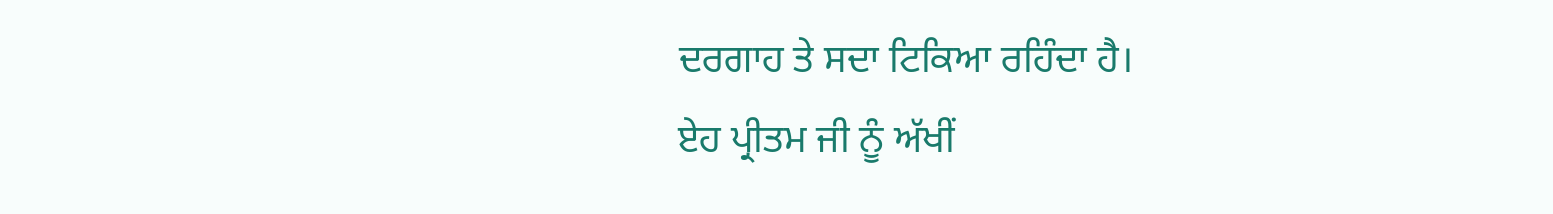ਦਰਗਾਹ ਤੇ ਸਦਾ ਟਿਕਿਆ ਰਹਿੰਦਾ ਹੈ।
ਏਹ ਪ੍ਰੀਤਮ ਜੀ ਨੂੰ ਅੱਖੀਂ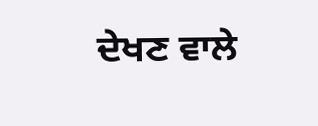ਦੇਖਣ ਵਾਲੇ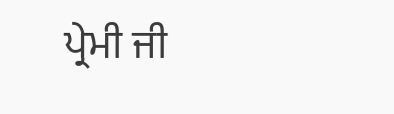ਪ੍ਰੇਮੀ ਜੀ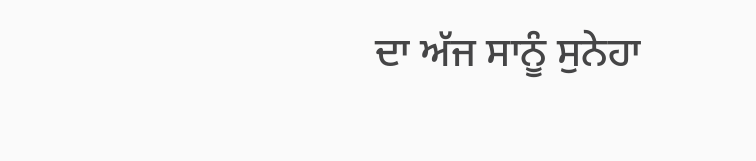ਦਾ ਅੱਜ ਸਾਨੂੰ ਸੁਨੇਹਾ